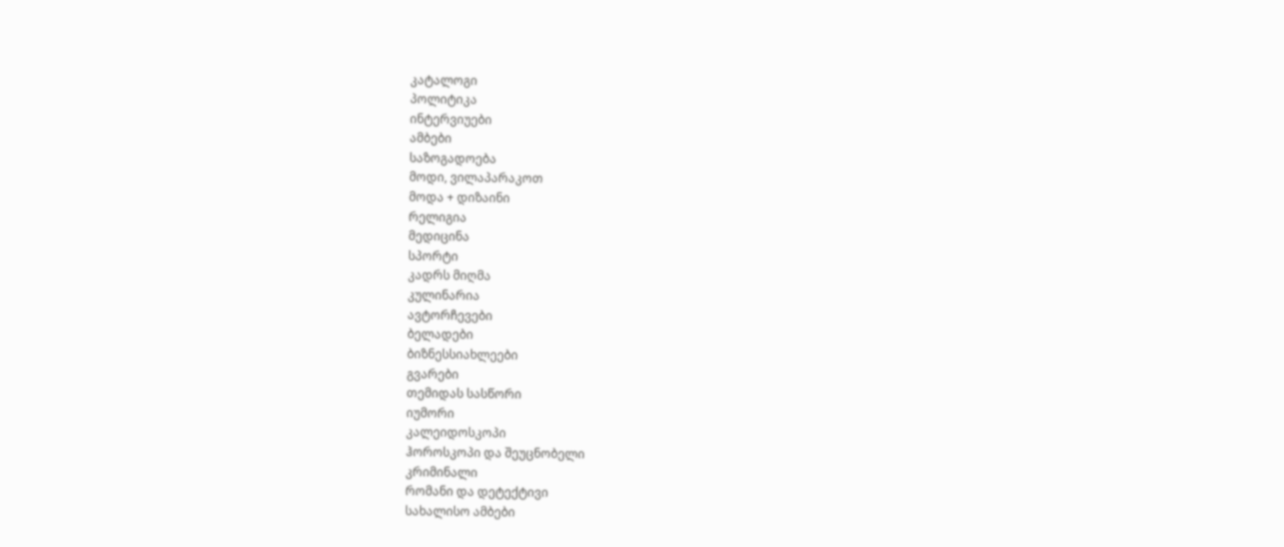კატალოგი
პოლიტიკა
ინტერვიუები
ამბები
საზოგადოება
მოდი, ვილაპარაკოთ
მოდა + დიზაინი
რელიგია
მედიცინა
სპორტი
კადრს მიღმა
კულინარია
ავტორჩევები
ბელადები
ბიზნესსიახლეები
გვარები
თემიდას სასწორი
იუმორი
კალეიდოსკოპი
ჰოროსკოპი და შეუცნობელი
კრიმინალი
რომანი და დეტექტივი
სახალისო ამბები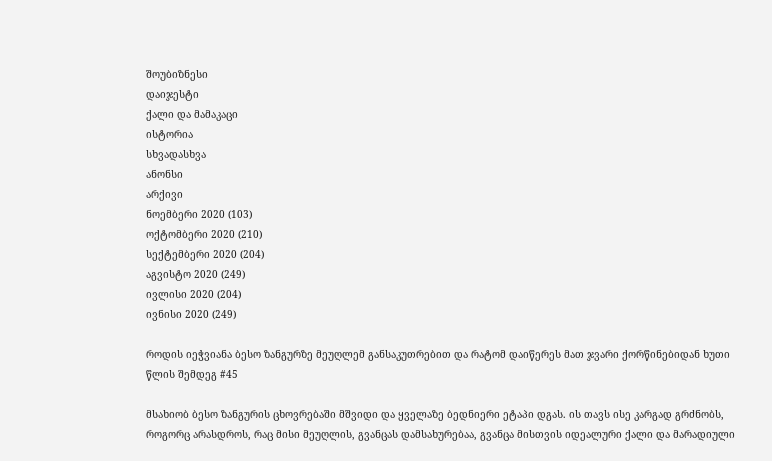შოუბიზნესი
დაიჯესტი
ქალი და მამაკაცი
ისტორია
სხვადასხვა
ანონსი
არქივი
ნოემბერი 2020 (103)
ოქტომბერი 2020 (210)
სექტემბერი 2020 (204)
აგვისტო 2020 (249)
ივლისი 2020 (204)
ივნისი 2020 (249)

როდის იეჭვიანა ბესო ზანგურზე მეუღლემ განსაკუთრებით და რატომ დაიწერეს მათ ჯვარი ქორწინებიდან ხუთი წლის შემდეგ #45

მსახიობ ბესო ზანგურის ცხოვრებაში მშვიდი და ყველაზე ბედნიერი ეტაპი დგას. ის თავს ისე კარგად გრძნობს, როგორც არასდროს, რაც მისი მეუღლის, გვანცას დამსახურებაა, გვანცა მისთვის იდეალური ქალი და მარადიული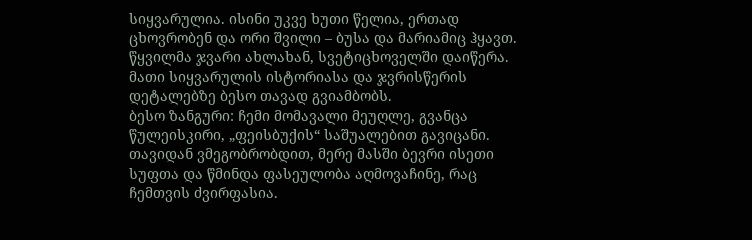სიყვარულია. ისინი უკვე ხუთი წელია, ერთად ცხოვრობენ და ორი შვილი – ბუსა და მარიამიც ჰყავთ. წყვილმა ჯვარი ახლახან, სვეტიცხოველში დაიწერა. მათი სიყვარულის ისტორიასა და ჯვრისწერის დეტალებზე ბესო თავად გვიამბობს.
ბესო ზანგური: ჩემი მომავალი მეუღლე, გვანცა წულეისკირი, „ფეისბუქის“ საშუალებით გავიცანი. თავიდან ვმეგობრობდით, მერე მასში ბევრი ისეთი სუფთა და წმინდა ფასეულობა აღმოვაჩინე, რაც ჩემთვის ძვირფასია.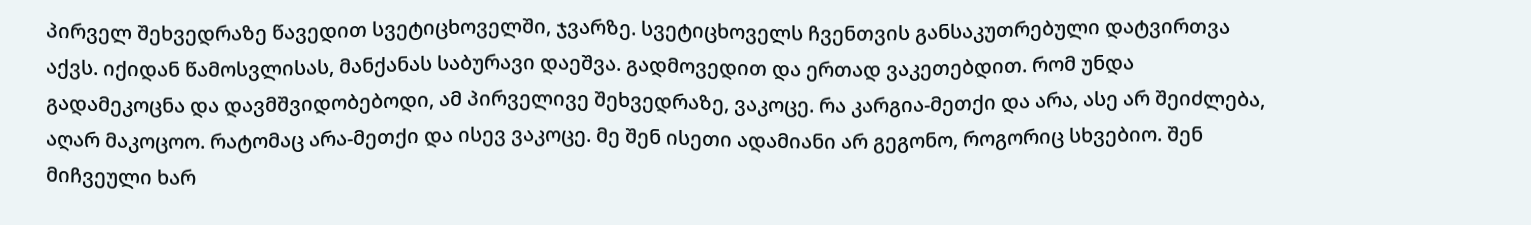პირველ შეხვედრაზე წავედით სვეტიცხოველში, ჯვარზე. სვეტიცხოველს ჩვენთვის განსაკუთრებული დატვირთვა აქვს. იქიდან წამოსვლისას, მანქანას საბურავი დაეშვა. გადმოვედით და ერთად ვაკეთებდით. რომ უნდა გადამეკოცნა და დავმშვიდობებოდი, ამ პირველივე შეხვედრაზე, ვაკოცე. რა კარგია-მეთქი და არა, ასე არ შეიძლება, აღარ მაკოცოო. რატომაც არა-მეთქი და ისევ ვაკოცე. მე შენ ისეთი ადამიანი არ გეგონო, როგორიც სხვებიო. შენ მიჩვეული ხარ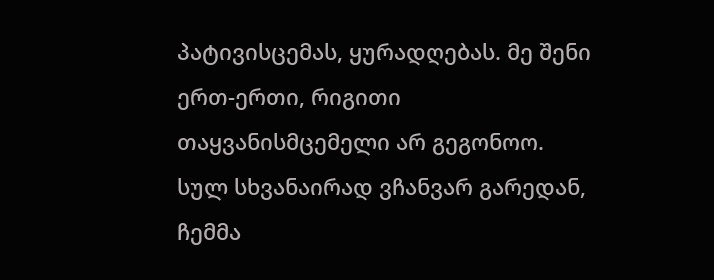პატივისცემას, ყურადღებას. მე შენი ერთ-ერთი, რიგითი თაყვანისმცემელი არ გეგონოო. სულ სხვანაირად ვჩანვარ გარედან, ჩემმა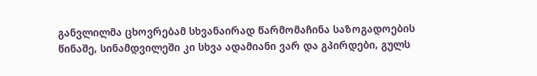განვლილმა ცხოვრებამ სხვანაირად წარმომაჩინა საზოგადოების წინაშე, სინამდვილეში კი სხვა ადამიანი ვარ და გპირდები, გულს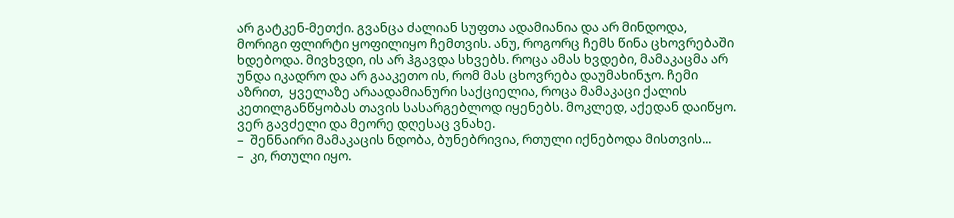არ გატკენ-მეთქი. გვანცა ძალიან სუფთა ადამიანია და არ მინდოდა, მორიგი ფლირტი ყოფილიყო ჩემთვის. ანუ, როგორც ჩემს წინა ცხოვრებაში ხდებოდა. მივხვდი, ის არ ჰგავდა სხვებს. როცა ამას ხვდები, მამაკაცმა არ უნდა იკადრო და არ გააკეთო ის, რომ მას ცხოვრება დაუმახინჯო. ჩემი აზრით,  ყველაზე არაადამიანური საქციელია, როცა მამაკაცი ქალის კეთილგანწყობას თავის სასარგებლოდ იყენებს. მოკლედ, აქედან დაიწყო. ვერ გავძელი და მეორე დღესაც ვნახე.
–  შენნაირი მამაკაცის ნდობა, ბუნებრივია, რთული იქნებოდა მისთვის...
–  კი, რთული იყო.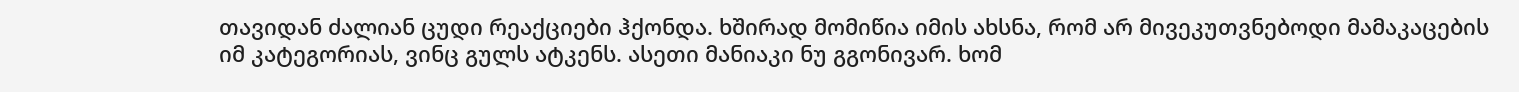თავიდან ძალიან ცუდი რეაქციები ჰქონდა. ხშირად მომიწია იმის ახსნა, რომ არ მივეკუთვნებოდი მამაკაცების იმ კატეგორიას, ვინც გულს ატკენს. ასეთი მანიაკი ნუ გგონივარ. ხომ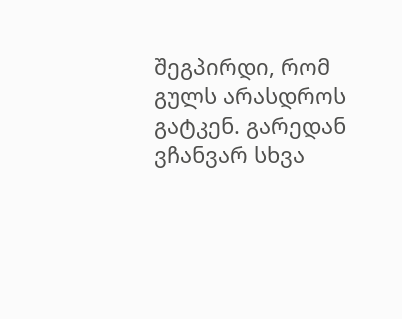შეგპირდი, რომ გულს არასდროს გატკენ. გარედან ვჩანვარ სხვა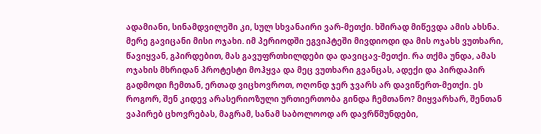ადამიანი, სინამდვილეში კი, სულ სხვანაირი ვარ-მეთქი. ხშირად მიწევდა ამის ახსნა. მერე გავიცანი მისი ოჯახი. იმ პერიოდში ეგვიპტეში მივდიოდი და მის ოჯახს ვუთხარი, წავიყვან, გპირდებით, მას გავუფრთხილდები და დავიცავ-მეთქი. რა თქმა უნდა, ამას ოჯახის მხრიდან პროტესტი მოჰყვა და მეც ვუთხარი გვანცას, ადექი და პირდაპირ გადმოდი ჩემთან, ერთად ვიცხოვროთ, ოღონდ ჯერ ჯვარს არ დავიწერთ-მეთქი. ეს როგორ, შენ კიდევ არასერიოზული ურთიერთობა გინდა ჩემთანო? მიყვარხარ, შენთან ვაპირებ ცხოვრებას, მაგრამ, სანამ საბოლოოდ არ დავრწმუნდები,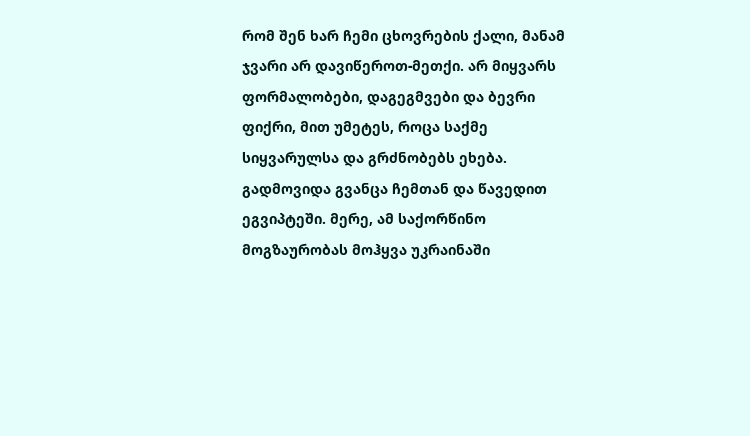რომ შენ ხარ ჩემი ცხოვრების ქალი, მანამ ჯვარი არ დავიწეროთ-მეთქი. არ მიყვარს ფორმალობები, დაგეგმვები და ბევრი ფიქრი, მით უმეტეს, როცა საქმე სიყვარულსა და გრძნობებს ეხება. გადმოვიდა გვანცა ჩემთან და წავედით ეგვიპტეში. მერე, ამ საქორწინო მოგზაურობას მოჰყვა უკრაინაში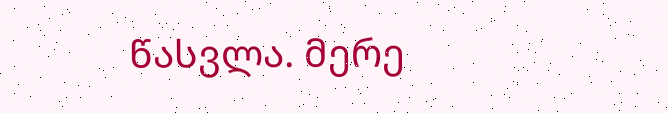წასვლა. მერე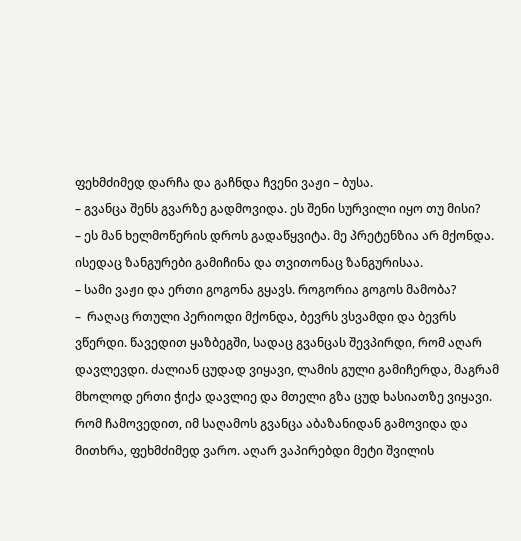ფეხმძიმედ დარჩა და გაჩნდა ჩვენი ვაჟი – ბუსა.
– გვანცა შენს გვარზე გადმოვიდა. ეს შენი სურვილი იყო თუ მისი?
– ეს მან ხელმოწერის დროს გადაწყვიტა. მე პრეტენზია არ მქონდა. ისედაც ზანგურები გამიჩინა და თვითონაც ზანგურისაა.
– სამი ვაჟი და ერთი გოგონა გყავს. როგორია გოგოს მამობა?
–  რაღაც რთული პერიოდი მქონდა, ბევრს ვსვამდი და ბევრს ვწერდი. წავედით ყაზბეგში, სადაც გვანცას შევპირდი, რომ აღარ დავლევდი. ძალიან ცუდად ვიყავი, ლამის გული გამიჩერდა, მაგრამ მხოლოდ ერთი ჭიქა დავლიე და მთელი გზა ცუდ ხასიათზე ვიყავი. რომ ჩამოვედით, იმ საღამოს გვანცა აბაზანიდან გამოვიდა და მითხრა, ფეხმძიმედ ვარო. აღარ ვაპირებდი მეტი შვილის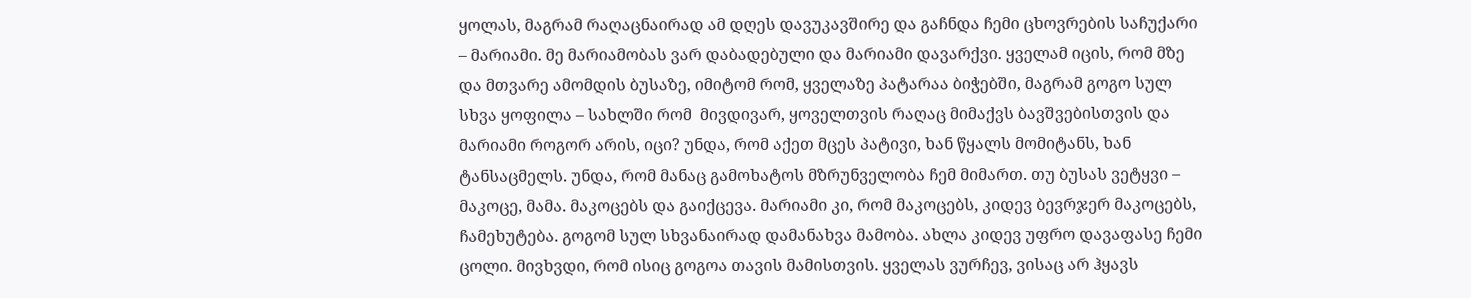ყოლას, მაგრამ რაღაცნაირად ამ დღეს დავუკავშირე და გაჩნდა ჩემი ცხოვრების საჩუქარი – მარიამი. მე მარიამობას ვარ დაბადებული და მარიამი დავარქვი. ყველამ იცის, რომ მზე და მთვარე ამომდის ბუსაზე, იმიტომ რომ, ყველაზე პატარაა ბიჭებში, მაგრამ გოგო სულ სხვა ყოფილა – სახლში რომ  მივდივარ, ყოველთვის რაღაც მიმაქვს ბავშვებისთვის და მარიამი როგორ არის, იცი? უნდა, რომ აქეთ მცეს პატივი, ხან წყალს მომიტანს, ხან ტანსაცმელს. უნდა, რომ მანაც გამოხატოს მზრუნველობა ჩემ მიმართ. თუ ბუსას ვეტყვი – მაკოცე, მამა. მაკოცებს და გაიქცევა. მარიამი კი, რომ მაკოცებს, კიდევ ბევრჯერ მაკოცებს, ჩამეხუტება. გოგომ სულ სხვანაირად დამანახვა მამობა. ახლა კიდევ უფრო დავაფასე ჩემი ცოლი. მივხვდი, რომ ისიც გოგოა თავის მამისთვის. ყველას ვურჩევ, ვისაც არ ჰყავს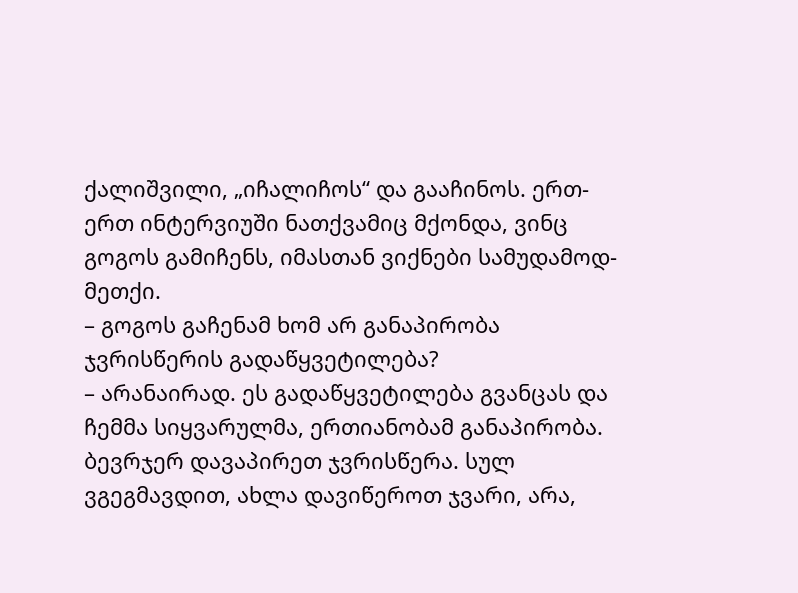ქალიშვილი, „იჩალიჩოს“ და გააჩინოს. ერთ-ერთ ინტერვიუში ნათქვამიც მქონდა, ვინც გოგოს გამიჩენს, იმასთან ვიქნები სამუდამოდ-მეთქი.
– გოგოს გაჩენამ ხომ არ განაპირობა ჯვრისწერის გადაწყვეტილება?
– არანაირად. ეს გადაწყვეტილება გვანცას და ჩემმა სიყვარულმა, ერთიანობამ განაპირობა. ბევრჯერ დავაპირეთ ჯვრისწერა. სულ ვგეგმავდით, ახლა დავიწეროთ ჯვარი, არა,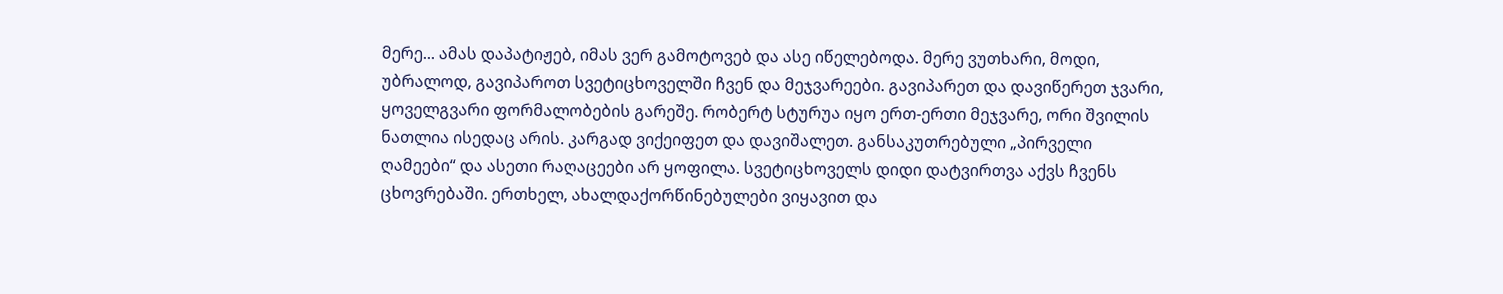მერე... ამას დაპატიჟებ, იმას ვერ გამოტოვებ და ასე იწელებოდა. მერე ვუთხარი, მოდი, უბრალოდ, გავიპაროთ სვეტიცხოველში ჩვენ და მეჯვარეები. გავიპარეთ და დავიწერეთ ჯვარი, ყოველგვარი ფორმალობების გარეშე. რობერტ სტურუა იყო ერთ-ერთი მეჯვარე, ორი შვილის ნათლია ისედაც არის. კარგად ვიქეიფეთ და დავიშალეთ. განსაკუთრებული „პირველი ღამეები“ და ასეთი რაღაცეები არ ყოფილა. სვეტიცხოველს დიდი დატვირთვა აქვს ჩვენს ცხოვრებაში. ერთხელ, ახალდაქორწინებულები ვიყავით და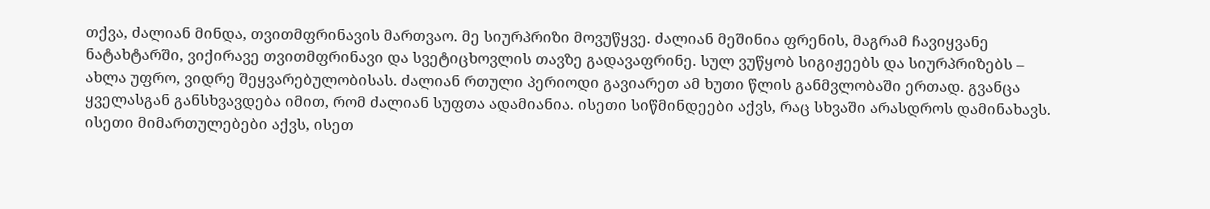თქვა, ძალიან მინდა, თვითმფრინავის მართვაო. მე სიურპრიზი მოვუწყვე. ძალიან მეშინია ფრენის, მაგრამ ჩავიყვანე ნატახტარში, ვიქირავე თვითმფრინავი და სვეტიცხოვლის თავზე გადავაფრინე. სულ ვუწყობ სიგიჟეებს და სიურპრიზებს – ახლა უფრო, ვიდრე შეყვარებულობისას. ძალიან რთული პერიოდი გავიარეთ ამ ხუთი წლის განმვლობაში ერთად. გვანცა ყველასგან განსხვავდება იმით, რომ ძალიან სუფთა ადამიანია. ისეთი სიწმინდეები აქვს, რაც სხვაში არასდროს დამინახავს. ისეთი მიმართულებები აქვს, ისეთ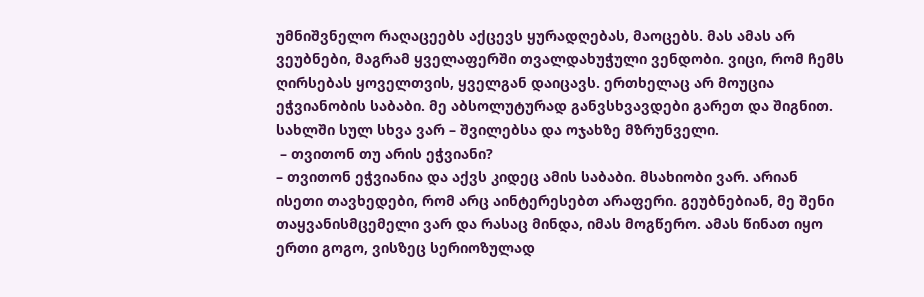უმნიშვნელო რაღაცეებს აქცევს ყურადღებას, მაოცებს. მას ამას არ ვეუბნები, მაგრამ ყველაფერში თვალდახუჭული ვენდობი. ვიცი, რომ ჩემს ღირსებას ყოველთვის, ყველგან დაიცავს. ერთხელაც არ მოუცია ეჭვიანობის საბაბი. მე აბსოლუტურად განვსხვავდები გარეთ და შიგნით. სახლში სულ სხვა ვარ – შვილებსა და ოჯახზე მზრუნველი.
 – თვითონ თუ არის ეჭვიანი?
– თვითონ ეჭვიანია და აქვს კიდეც ამის საბაბი. მსახიობი ვარ. არიან ისეთი თავხედები, რომ არც აინტერესებთ არაფერი. გეუბნებიან, მე შენი თაყვანისმცემელი ვარ და რასაც მინდა, იმას მოგწერო. ამას წინათ იყო ერთი გოგო, ვისზეც სერიოზულად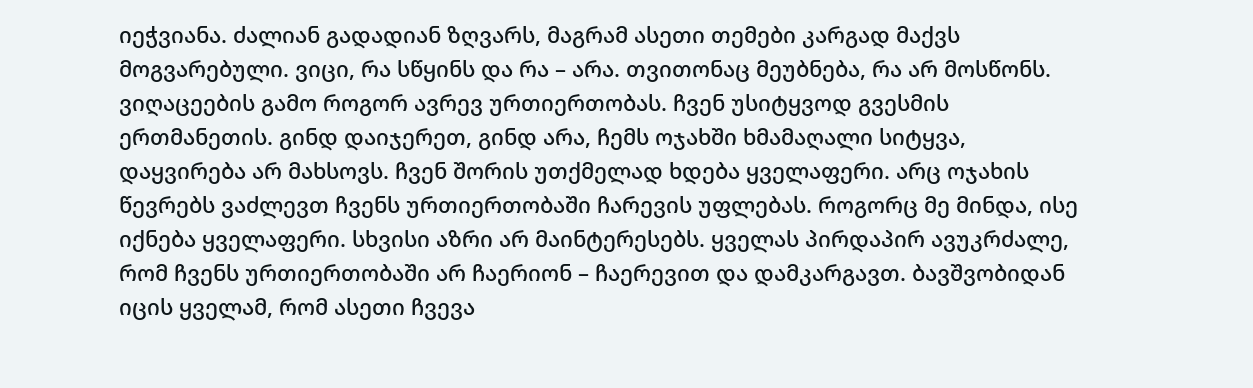იეჭვიანა. ძალიან გადადიან ზღვარს, მაგრამ ასეთი თემები კარგად მაქვს მოგვარებული. ვიცი, რა სწყინს და რა – არა. თვითონაც მეუბნება, რა არ მოსწონს. ვიღაცეების გამო როგორ ავრევ ურთიერთობას. ჩვენ უსიტყვოდ გვესმის ერთმანეთის. გინდ დაიჯერეთ, გინდ არა, ჩემს ოჯახში ხმამაღალი სიტყვა, დაყვირება არ მახსოვს. ჩვენ შორის უთქმელად ხდება ყველაფერი. არც ოჯახის წევრებს ვაძლევთ ჩვენს ურთიერთობაში ჩარევის უფლებას. როგორც მე მინდა, ისე იქნება ყველაფერი. სხვისი აზრი არ მაინტერესებს. ყველას პირდაპირ ავუკრძალე, რომ ჩვენს ურთიერთობაში არ ჩაერიონ – ჩაერევით და დამკარგავთ. ბავშვობიდან იცის ყველამ, რომ ასეთი ჩვევა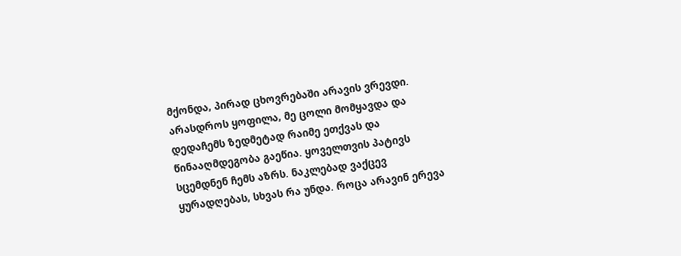მქონდა, პირად ცხოვრებაში არავის ვრევდი. არასდროს ყოფილა, მე ცოლი მომყავდა და დედაჩემს ზედმეტად რაიმე ეთქვას და წინააღმდეგობა გაეწია. ყოველთვის პატივს სცემდნენ ჩემს აზრს. ნაკლებად ვაქცევ ყურადღებას, სხვას რა უნდა. როცა არავინ ერევა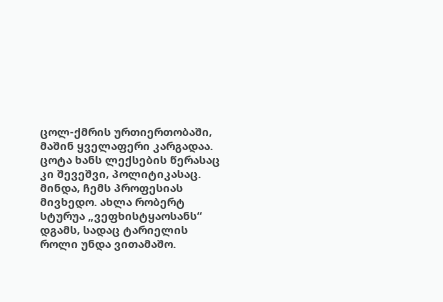ცოლ-ქმრის ურთიერთობაში, მაშინ ყველაფერი კარგადაა. ცოტა ხანს ლექსების წერასაც კი შევეშვი, პოლიტიკასაც. მინდა, ჩემს პროფესიას მივხედო. ახლა რობერტ სტურუა „ვეფხისტყაოსანს“ დგამს, სადაც ტარიელის როლი უნდა ვითამაშო.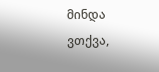მინდა ვთქვა,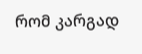რომ კარგად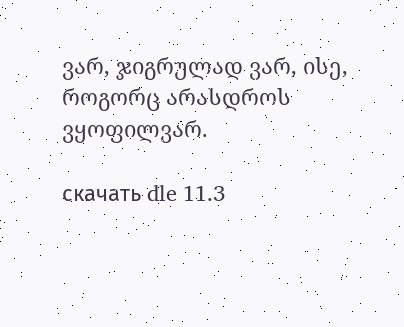ვარ, ჯიგრულად ვარ, ისე, როგორც არასდროს ვყოფილვარ.

скачать dle 11.3